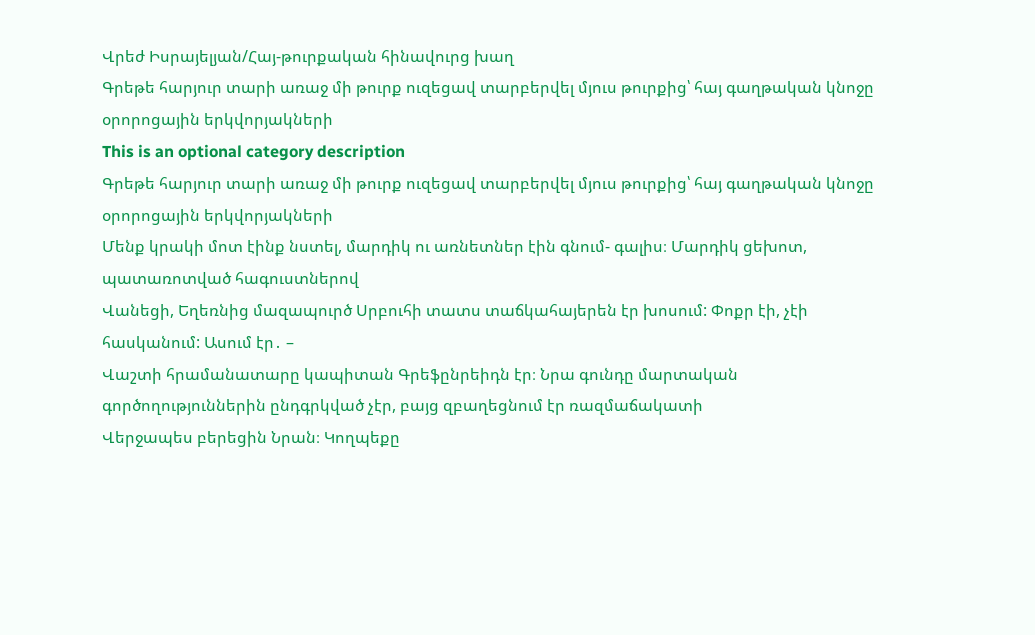Վրեժ Իսրայելյան/Հայ-թուրքական հինավուրց խաղ
Գրեթե հարյուր տարի առաջ մի թուրք ուզեցավ տարբերվել մյուս թուրքից՝ հայ գաղթական կնոջը օրորոցային երկվորյակների
This is an optional category description
Գրեթե հարյուր տարի առաջ մի թուրք ուզեցավ տարբերվել մյուս թուրքից՝ հայ գաղթական կնոջը օրորոցային երկվորյակների
Մենք կրակի մոտ էինք նստել, մարդիկ ու առնետներ էին գնում- գալիս։ Մարդիկ ցեխոտ, պատառոտված հագուստներով
Վանեցի, Եղեռնից մազապուրծ Սրբուհի տատս տաճկահայերեն էր խոսում: Փոքր էի, չէի հասկանում: Ասում էր․ –
Վաշտի հրամանատարը կապիտան Գրեֆընրեիդն էր։ Նրա գունդը մարտական գործողություններին ընդգրկված չէր, բայց զբաղեցնում էր ռազմաճակատի
Վերջապես բերեցին Նրան։ Կողպեքը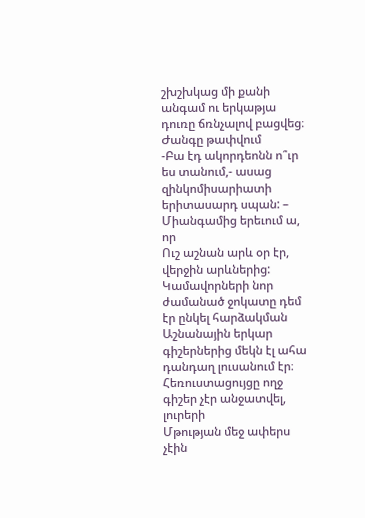շխշխկաց մի քանի անգամ ու երկաթյա դուռը ճռնչալով բացվեց։ Ժանգը թափվում
-Բա էդ ակորդեոնն ո՞ւր ես տանում,- ասաց զինկոմիսարիատի երիտասարդ սպան: – Միանգամից երեւում ա, որ
Ուշ աշնան արև օր էր, վերջին արևներից: Կամավորների նոր ժամանած ջոկատը դեմ էր ընկել հարձակման
Աշնանային երկար գիշերներից մեկն էլ ահա դանդաղ լուսանում էր։ Հեռուստացույցը ողջ գիշեր չէր անջատվել, լուրերի
Մթության մեջ ափերս չէին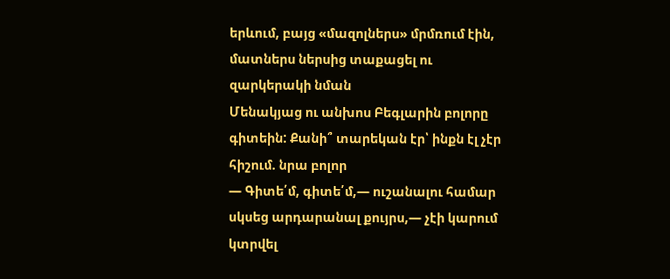երևում, բայց «մազոլներս» մրմռում էին, մատներս ներսից տաքացել ու զարկերակի նման
Մենակյաց ու անխոս Բեգլարին բոլորը գիտեին: Քանի՞ տարեկան էր՝ ինքն էլ չէր հիշում. նրա բոլոր
— Գիտե՛մ, գիտե՛մ,— ուշանալու համար սկսեց արդարանալ քույրս,— չէի կարում կտրվել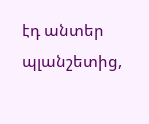էդ անտեր պլանշետից,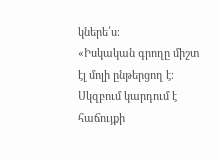կներե՛ս։
«Իսկական գրողը միշտ էլ մոլի ընթերցող է։ Սկզբում կարդում է հաճույքի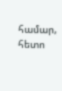համար, հետո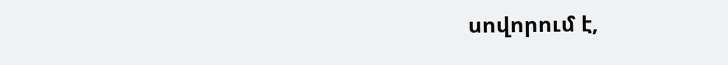սովորում է,